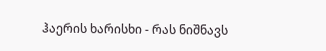ჰაერის ხარისხი - რას ნიშნავს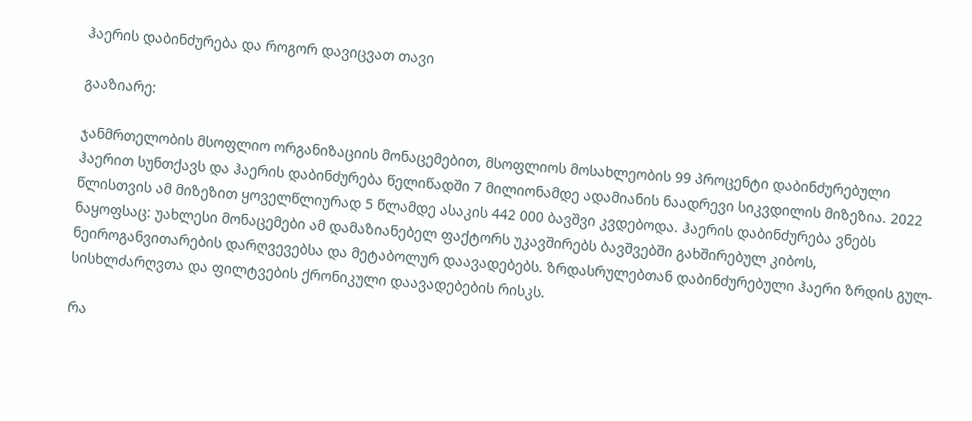ჰაერის დაბინძურება და როგორ დავიცვათ თავი

გააზიარე:

ჯანმრთელობის მსოფლიო ორგანიზაციის მონაცემებით, მსოფლიოს მოსახლეობის 99 პროცენტი დაბინძურებული ჰაერით სუნთქავს და ჰაერის დაბინძურება წელიწადში 7 მილიონამდე ადამიანის ნაადრევი სიკვდილის მიზეზია. 2022 წლისთვის ამ მიზეზით ყოველწლიურად 5 წლამდე ასაკის 442 000 ბავშვი კვდებოდა. ჰაერის დაბინძურება ვნებს ნაყოფსაც: უახლესი მონაცემები ამ დამაზიანებელ ფაქტორს უკავშირებს ბავშვებში გახშირებულ კიბოს, ნეიროგანვითარების დარღვევებსა და მეტაბოლურ დაავადებებს. ზრდასრულებთან დაბინძურებული ჰაერი ზრდის გულ-სისხლძარღვთა და ფილტვების ქრონიკული დაავადებების რისკს.

რა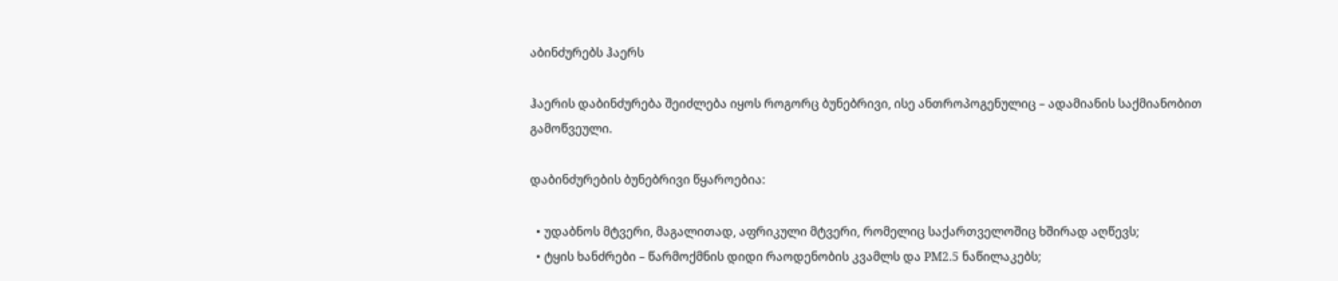აბინძურებს ჰაერს

ჰაერის დაბინძურება შეიძლება იყოს როგორც ბუნებრივი, ისე ანთროპოგენულიც – ადამიანის საქმიანობით გამოწვეული.

დაბინძურების ბუნებრივი წყაროებია:

  • უდაბნოს მტვერი, მაგალითად, აფრიკული მტვერი, რომელიც საქართველოშიც ხშირად აღწევს;
  • ტყის ხანძრები – წარმოქმნის დიდი რაოდენობის კვამლს და PM2.5 ნაწილაკებს;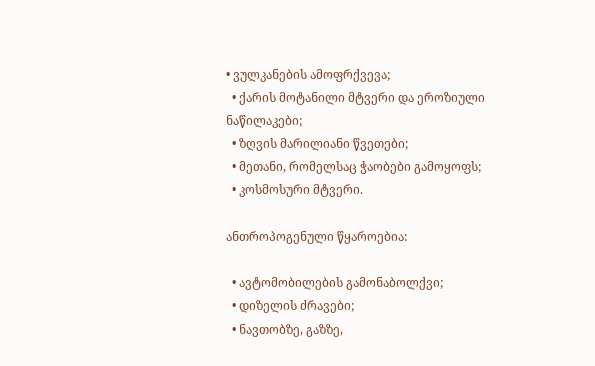• ვულკანების ამოფრქვევა;
  • ქარის მოტანილი მტვერი და ეროზიული ნაწილაკები;
  • ზღვის მარილიანი წვეთები;
  • მეთანი, რომელსაც ჭაობები გამოყოფს;
  • კოსმოსური მტვერი.

ანთროპოგენული წყაროებია:

  • ავტომობილების გამონაბოლქვი;
  • დიზელის ძრავები;
  • ნავთობზე, გაზზე,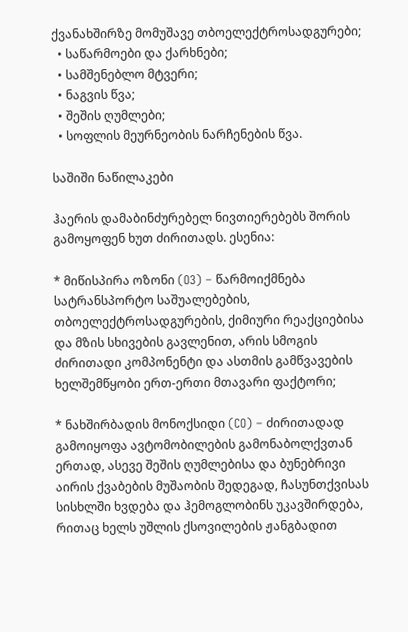ქვანახშირზე მომუშავე თბოელექტროსადგურები;
  • საწარმოები და ქარხნები;
  • სამშენებლო მტვერი;
  • ნაგვის წვა;
  • შეშის ღუმლები;
  • სოფლის მეურნეობის ნარჩენების წვა.

საშიში ნაწილაკები

ჰაერის დამაბინძურებელ ნივთიერებებს შორის გამოყოფენ ხუთ ძირითადს. ესენია:

* მიწისპირა ოზონი (O3) – წარმოიქმნება სატრანსპორტო საშუალებების, თბოელექტროსადგურების, ქიმიური რეაქციებისა და მზის სხივების გავლენით, არის სმოგის ძირითადი კომპონენტი და ასთმის გამწვავების ხელშემწყობი ერთ-ერთი მთავარი ფაქტორი;

* ნახშირბადის მონოქსიდი (CO) – ძირითადად გამოიყოფა ავტომობილების გამონაბოლქვთან ერთად, ასევე შეშის ღუმლებისა და ბუნებრივი აირის ქვაბების მუშაობის შედეგად, ჩასუნთქვისას სისხლში ხვდება და ჰემოგლობინს უკავშირდება, რითაც ხელს უშლის ქსოვილების ჟანგბადით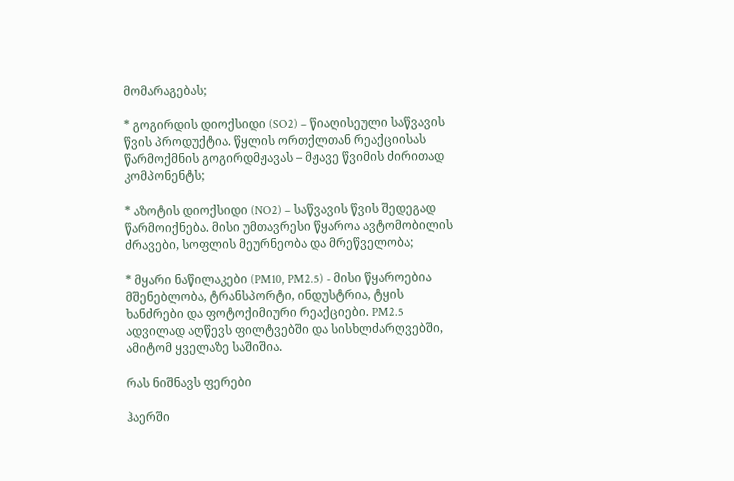მომარაგებას;

* გოგირდის დიოქსიდი (SO2) – წიაღისეული საწვავის წვის პროდუქტია. წყლის ორთქლთან რეაქციისას წარმოქმნის გოგირდმჟავას – მჟავე წვიმის ძირითად კომპონენტს;

* აზოტის დიოქსიდი (NO2) – საწვავის წვის შედეგად წარმოიქნება. მისი უმთავრესი წყაროა ავტომობილის ძრავები, სოფლის მეურნეობა და მრეწველობა;

* მყარი ნაწილაკები (PM10, PM2.5) - მისი წყაროებია მშენებლობა, ტრანსპორტი, ინდუსტრია, ტყის ხანძრები და ფოტოქიმიური რეაქციები. PM2.5 ადვილად აღწევს ფილტვებში და სისხლძარღვებში, ამიტომ ყველაზე საშიშია.

რას ნიშნავს ფერები

ჰაერში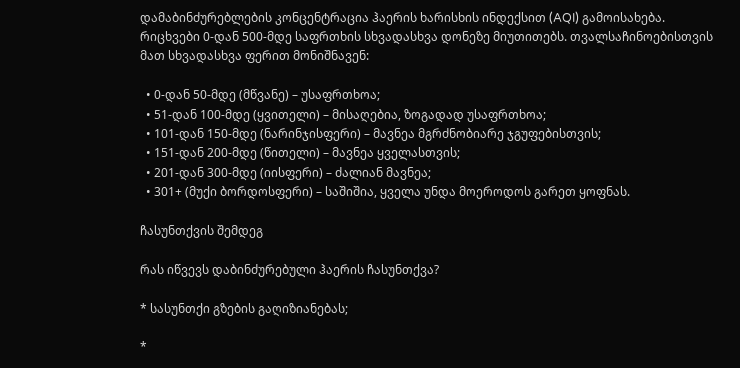დამაბინძურებლების კონცენტრაცია ჰაერის ხარისხის ინდექსით (AQI) გამოისახება. რიცხვები 0-დან 500-მდე საფრთხის სხვადასხვა დონეზე მიუთითებს. თვალსაჩინოებისთვის მათ სხვადასხვა ფერით მონიშნავენ:

  • 0-დან 50-მდე (მწვანე) – უსაფრთხოა;
  • 51-დან 100-მდე (ყვითელი) – მისაღებია, ზოგადად უსაფრთხოა;
  • 101-დან 150-მდე (ნარინჯისფერი) – მავნეა მგრძნობიარე ჯგუფებისთვის;
  • 151-დან 200-მდე (წითელი) – მავნეა ყველასთვის;
  • 201-დან 300-მდე (იისფერი) – ძალიან მავნეა;
  • 301+ (მუქი ბორდოსფერი) – საშიშია, ყველა უნდა მოეროდოს გარეთ ყოფნას.

ჩასუნთქვის შემდეგ

რას იწვევს დაბინძურებული ჰაერის ჩასუნთქვა?

* სასუნთქი გზების გაღიზიანებას;

*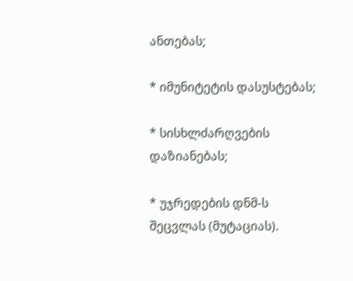ანთებას;

* იმუნიტეტის დასუსტებას;

* სისხლძარღვების დაზიანებას;

* უჯრედების დნმ-ს შეცვლას (მუტაციას).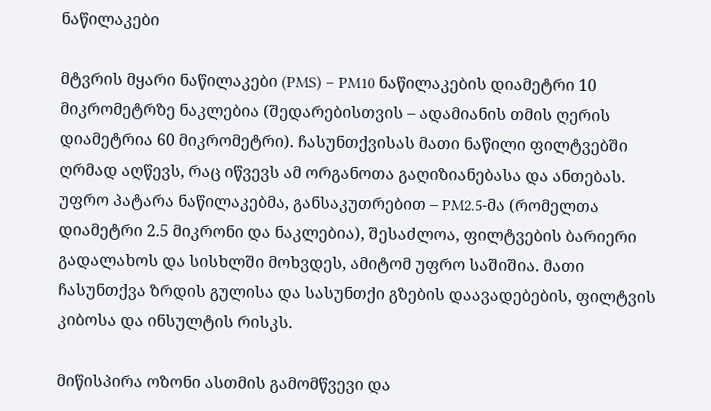ნაწილაკები

მტვრის მყარი ნაწილაკები (PMS) – PM10 ნაწილაკების დიამეტრი 10 მიკრომეტრზე ნაკლებია (შედარებისთვის – ადამიანის თმის ღერის დიამეტრია 60 მიკრომეტრი). ჩასუნთქვისას მათი ნაწილი ფილტვებში ღრმად აღწევს, რაც იწვევს ამ ორგანოთა გაღიზიანებასა და ანთებას. უფრო პატარა ნაწილაკებმა, განსაკუთრებით – PM2.5-მა (რომელთა დიამეტრი 2.5 მიკრონი და ნაკლებია), შესაძლოა, ფილტვების ბარიერი გადალახოს და სისხლში მოხვდეს, ამიტომ უფრო საშიშია. მათი ჩასუნთქვა ზრდის გულისა და სასუნთქი გზების დაავადებების, ფილტვის კიბოსა და ინსულტის რისკს.

მიწისპირა ოზონი ასთმის გამომწვევი და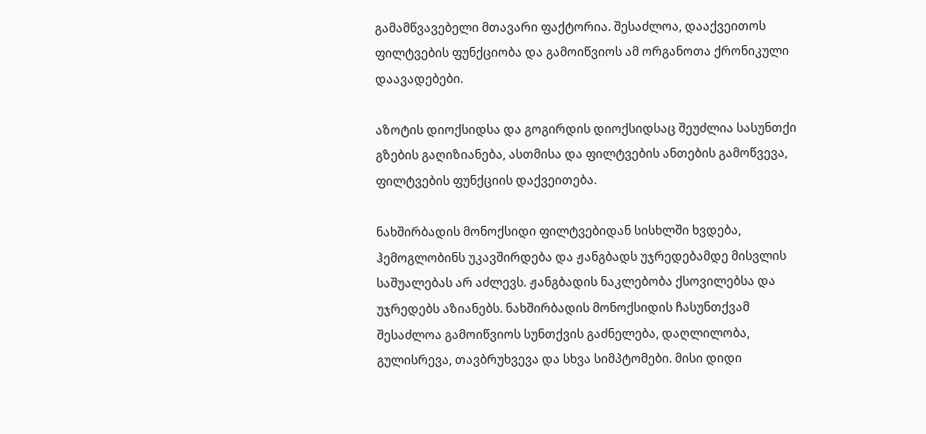გამამწვავებელი მთავარი ფაქტორია. შესაძლოა, დააქვეითოს ფილტვების ფუნქციობა და გამოიწვიოს ამ ორგანოთა ქრონიკული დაავადებები.

აზოტის დიოქსიდსა და გოგირდის დიოქსიდსაც შეუძლია სასუნთქი გზების გაღიზიანება, ასთმისა და ფილტვების ანთების გამოწვევა, ფილტვების ფუნქციის დაქვეითება.

ნახშირბადის მონოქსიდი ფილტვებიდან სისხლში ხვდება, ჰემოგლობინს უკავშირდება და ჟანგბადს უჯრედებამდე მისვლის საშუალებას არ აძლევს. ჟანგბადის ნაკლებობა ქსოვილებსა და უჯრედებს აზიანებს. ნახშირბადის მონოქსიდის ჩასუნთქვამ შესაძლოა გამოიწვიოს სუნთქვის გაძნელება, დაღლილობა, გულისრევა, თავბრუხვევა და სხვა სიმპტომები. მისი დიდი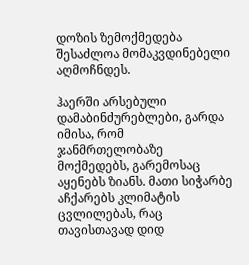დოზის ზემოქმედება შესაძლოა მომაკვდინებელი აღმოჩნდეს.

ჰაერში არსებული დამაბინძურებლები, გარდა იმისა, რომ ჯანმრთელობაზე მოქმედებს, გარემოსაც აყენებს ზიანს. მათი სიჭარბე აჩქარებს კლიმატის ცვლილებას, რაც თავისთავად დიდ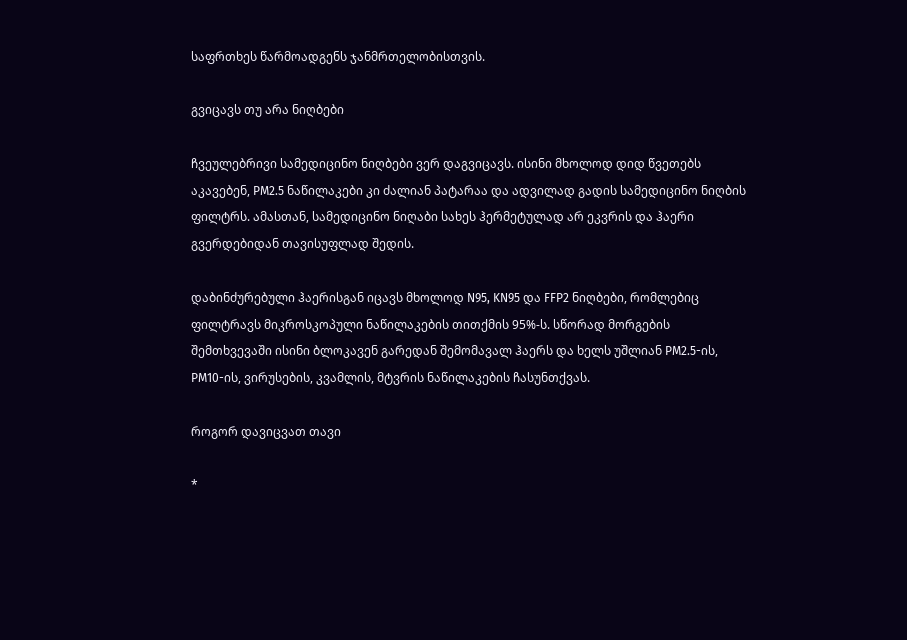საფრთხეს წარმოადგენს ჯანმრთელობისთვის.

გვიცავს თუ არა ნიღბები

ჩვეულებრივი სამედიცინო ნიღბები ვერ დაგვიცავს. ისინი მხოლოდ დიდ წვეთებს აკავებენ, PM2.5 ნაწილაკები კი ძალიან პატარაა და ადვილად გადის სამედიცინო ნიღბის ფილტრს. ამასთან, სამედიცინო ნიღაბი სახეს ჰერმეტულად არ ეკვრის და ჰაერი გვერდებიდან თავისუფლად შედის.

დაბინძურებული ჰაერისგან იცავს მხოლოდ N95, KN95 და FFP2 ნიღბები, რომლებიც ფილტრავს მიკროსკოპული ნაწილაკების თითქმის 95%-ს. სწორად მორგების შემთხვევაში ისინი ბლოკავენ გარედან შემომავალ ჰაერს და ხელს უშლიან PM2.5-ის, PM10-ის, ვირუსების, კვამლის, მტვრის ნაწილაკების ჩასუნთქვას.

როგორ დავიცვათ თავი

*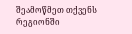შეამოწმეთ თქვენს რეგიონში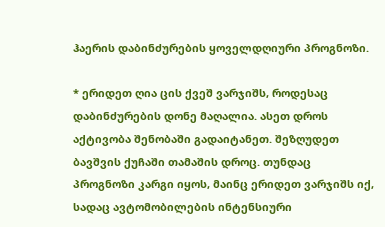ჰაერის დაბინძურების ყოველდღიური პროგნოზი.

* ერიდეთ ღია ცის ქვეშ ვარჯიშს, როდესაც დაბინძურების დონე მაღალია. ასეთ დროს აქტივობა შენობაში გადაიტანეთ. შეზღუდეთ ბავშვის ქუჩაში თამაშის დროც. თუნდაც პროგნოზი კარგი იყოს, მაინც ერიდეთ ვარჯიშს იქ, სადაც ავტომობილების ინტენსიური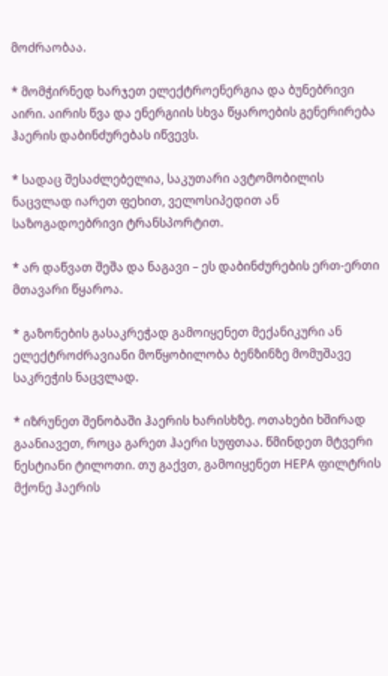მოძრაობაა.

* მომჭირნედ ხარჯეთ ელექტროენერგია და ბუნებრივი აირი. აირის წვა და ენერგიის სხვა წყაროების გენერირება ჰაერის დაბინძურებას იწვევს.

* სადაც შესაძლებელია, საკუთარი ავტომობილის ნაცვლად იარეთ ფეხით, ველოსიპედით ან საზოგადოებრივი ტრანსპორტით.

* არ დაწვათ შეშა და ნაგავი – ეს დაბინძურების ერთ-ერთი მთავარი წყაროა.

* გაზონების გასაკრეჭად გამოიყენეთ მექანიკური ან ელექტროძრავიანი მოწყობილობა ბენზინზე მომუშავე საკრეჭის ნაცვლად.

* იზრუნეთ შენობაში ჰაერის ხარისხზე. ოთახები ხშირად გაანიავეთ, როცა გარეთ ჰაერი სუფთაა. წმინდეთ მტვერი ნესტიანი ტილოთი. თუ გაქვთ, გამოიყენეთ HEPA ფილტრის მქონე ჰაერის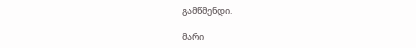გამწმენდი.

მარი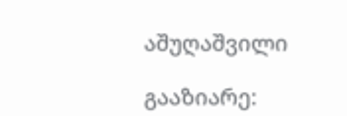აშუღაშვილი

გააზიარე: